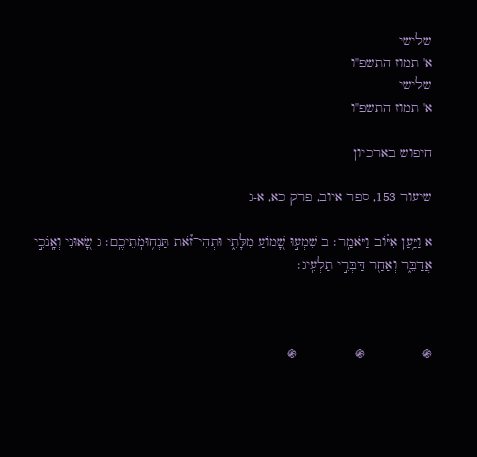שלישי
א' תמוז התשפ"ו
שלישי
א' תמוז התשפ"ו

חיפוש בארכיון

שיעור 153, ספר איוב, פרק כא, א-ג

א וַיַּ֥עַן אִיּ֗וֹב וַיֹּאמַֽר׃ ב שִׁמְע֣וּ שָׁ֭מוֹעַ מִלָּתִ֑י וּתְהִי־זֹ֗֝את תַּנְח֥וּמֹֽתֵיכֶֽם׃ ג שָׂ֭אוּנִי וְאָֽנֹכִ֣י אֲדַבֵּ֑ר וְאַחַ֖ר דַּבְּרִ֣י תַלְעִֽיג׃



֍              ֍              ֍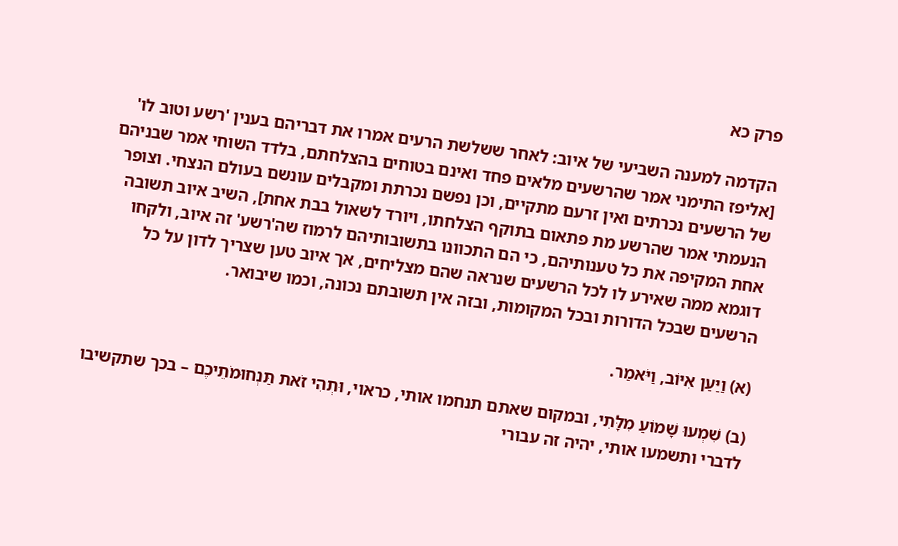פרק כא

הקדמה למענה השביעי של איוב: לאחר ששלשת הרעים אמרו את דבריהם בענין 'רשע וטוב לו' [אליפז התימני אמר שהרשעים מלאים פחד ואינם בטוחים בהצלחתם, בלדד השוחי אמר שבניהם של הרשעים נכרתים ואין זרעם מתקיים, וכן נפשם נכרתת ומקבלים עונשם בעולם הנצחי. וצופר הנעמתי אמר שהרשע מת פתאום בתוקף הצלחתו, ויורד לשאול בבת אחת], השיב איוב תשובה אחת המקיפה את כל טענותיהם, כי הם התכוונו בתשובותיהם לרמוז שה'רשע' זה איוב, ולקחו דוגמא ממה שאירע לו לכל הרשעים שנראה שהם מצליחים, אך איוב טען שצריך לדון על כל הרשעים שבכל הדורות ובכל המקומות, ובזה אין תשובתם נכונה, וכמו שיבואר.

(א) וַיַּעַן אִיּוֹב, וַיֹּאמַר.

(ב) שִׁמְעוּ שָׁמוֹעַ מִלָּתִי, ובמקום שאתם תנחמו אותי, כראוי, וּתְהִי זֹאת תַּנְחוּמֹתֵיכֶם – בכך שתקשיבו לדברי ותשמעו אותי, יהיה זה עבורי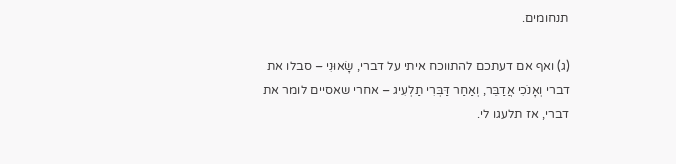תנחומים.

(ג) ואף אם דעתכם להתווכח איתי על דברי, שָׂאוּנִי – סבלו את דברי וְאָנֹכִי אֲדַבֵּר, וְאַחַר דַּבְּרִי תַלְעִיג – אחרי שאסיים לומר את דברי, אז תלעגו לי.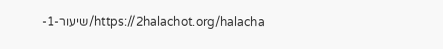https://2halachot.org/halacha/שיעור-1-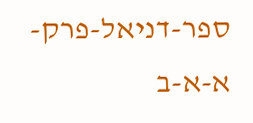ספר-דניאל-פרק-א-א-ב